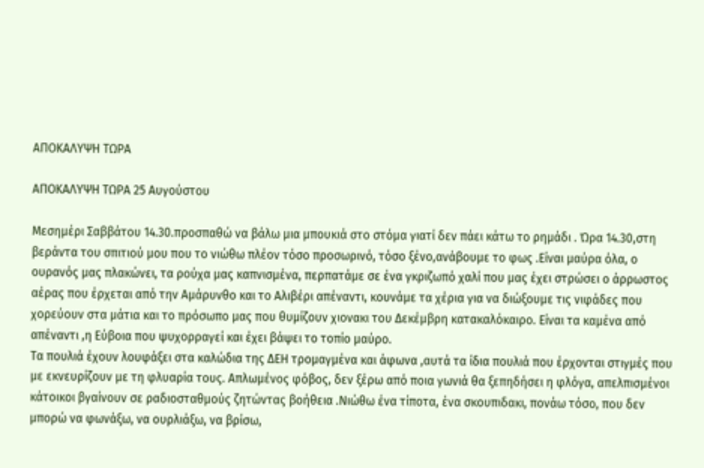ΑΠΟΚΑΛΥΨΗ ΤΩΡΑ

ΑΠΟΚΑΛΥΨΗ ΤΩΡΑ 25 Αυγούστου

Μεσημέρι Σαββάτου 14.30.προσπαθώ να βάλω μια μπουκιά στο στόμα γιατί δεν πάει κάτω το ρημάδι . Ώρα 14.30,στη βεράντα του σπιτιού μου που το νιώθω πλέον τόσο προσωρινό, τόσο ξένο,ανάβουμε το φως .Είναι μαύρα όλα, ο ουρανός μας πλακώνει, τα ρούχα μας καπνισμένα, περπατάμε σε ένα γκριζωπό χαλί που μας έχει στρώσει ο άρρωστος αέρας που έρχεται από την Αμάρυνθο και το Αλιβέρι απέναντι, κουνάμε τα χέρια για να διώξουμε τις νιφάδες που χορεύουν στα μάτια και το πρόσωπο μας που θυμίζουν χιονακι του Δεκέμβρη κατακαλόκαιρο. Είναι τα καμένα από απέναντι ,η Εύβοια που ψυχορραγεί και έχει βάψει το τοπίο μαύρο.
Τα πουλιά έχουν λουφάξει στα καλώδια της ΔΕΗ τρομαγμένα και άφωνα ,αυτά τα ίδια πουλιά που έρχονται στιγμές που με εκνευρίζουν με τη φλυαρία τους. Απλωμένος φόβος, δεν ξέρω από ποια γωνιά θα ξεπηδήσει η φλόγα, απελπισμένοι κάτοικοι βγαίνουν σε ραδιοσταθμούς ζητώντας βοήθεια .Νιώθω ένα τίποτα, ένα σκουπιδακι, πονάω τόσο, που δεν μπορώ να φωνάξω, να ουρλιάξω, να βρίσω,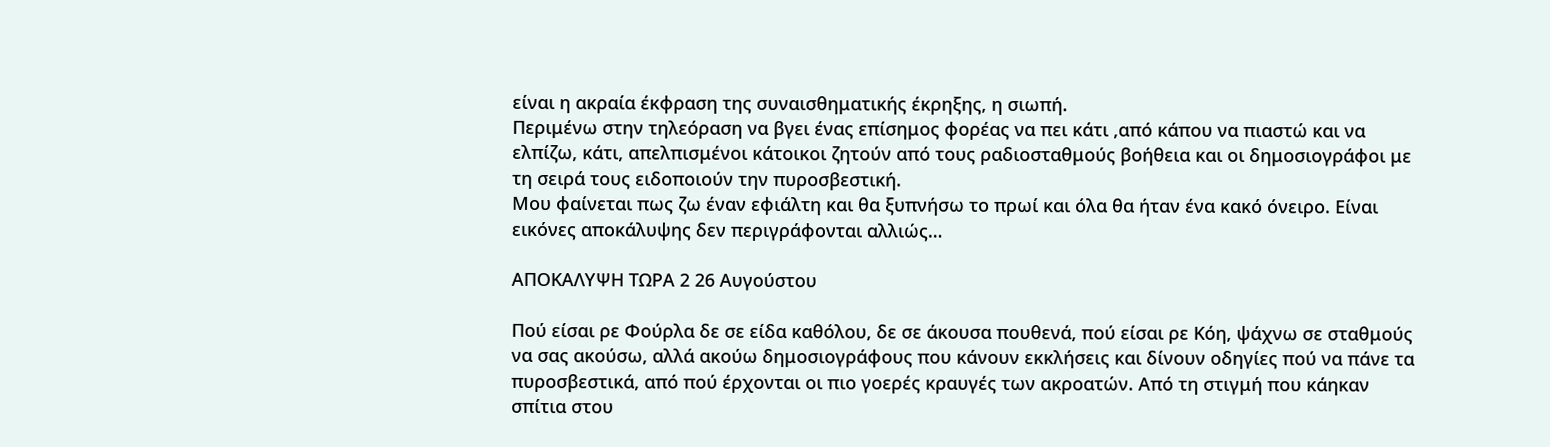είναι η ακραία έκφραση της συναισθηματικής έκρηξης, η σιωπή.
Περιμένω στην τηλεόραση να βγει ένας επίσημος φορέας να πει κάτι ,από κάπου να πιαστώ και να ελπίζω, κάτι, απελπισμένοι κάτοικοι ζητούν από τους ραδιοσταθμούς βοήθεια και οι δημοσιογράφοι με τη σειρά τους ειδοποιούν την πυροσβεστική.
Μου φαίνεται πως ζω έναν εφιάλτη και θα ξυπνήσω το πρωί και όλα θα ήταν ένα κακό όνειρο. Είναι εικόνες αποκάλυψης δεν περιγράφονται αλλιώς…

ΑΠΟΚΑΛΥΨΗ ΤΩΡΑ 2 26 Αυγούστου

Πού είσαι ρε Φούρλα δε σε είδα καθόλου, δε σε άκουσα πουθενά, πού είσαι ρε Κόη, ψάχνω σε σταθμούς να σας ακούσω, αλλά ακούω δημοσιογράφους που κάνουν εκκλήσεις και δίνουν οδηγίες πού να πάνε τα πυροσβεστικά, από πού έρχονται οι πιο γοερές κραυγές των ακροατών. Από τη στιγμή που κάηκαν σπίτια στου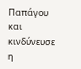Παπάγου και κινδύνευσε η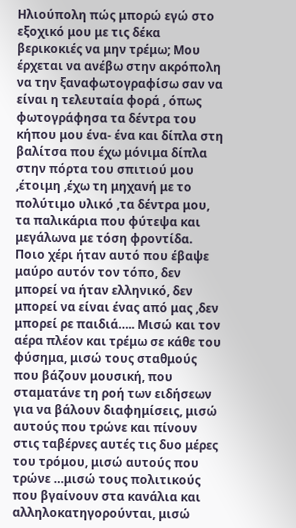Ηλιούπολη πώς μπορώ εγώ στο εξοχικό μου με τις δέκα βερικοκιές να μην τρέμω; Μου έρχεται να ανέβω στην ακρόπολη να την ξαναφωτογραφίσω σαν να είναι η τελευταία φορά , όπως φωτογράφησα τα δέντρα του κήπου μου ένα- ένα και δίπλα στη βαλίτσα που έχω μόνιμα δίπλα στην πόρτα του σπιτιού μου ,έτοιμη ,έχω τη μηχανή με το πολύτιμο υλικό ,τα δέντρα μου, τα παλικάρια που φύτεψα και μεγάλωνα με τόση φροντίδα. Ποιο χέρι ήταν αυτό που έβαψε μαύρο αυτόν τον τόπο, δεν μπορεί να ήταν ελληνικό, δεν μπορεί να είναι ένας από μας ,δεν μπορεί ρε παιδιά….. Μισώ και τον αέρα πλέον και τρέμω σε κάθε του φύσημα, μισώ τους σταθμούς που βάζουν μουσική, που σταματάνε τη ροή των ειδήσεων για να βάλουν διαφημίσεις, μισώ αυτούς που τρώνε και πίνουν στις ταβέρνες αυτές τις δυο μέρες του τρόμου, μισώ αυτούς που τρώνε …μισώ τους πολιτικούς που βγαίνουν στα κανάλια και αλληλοκατηγορούνται, μισώ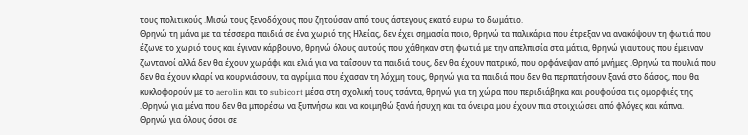τους πολιτικούς .Μισώ τους ξενοδόχους που ζητούσαν από τους άστεγους εκατό ευρω το δωμάτιο.
Θρηνώ τη μάνα με τα τέσσερα παιδιά σε ένα χωριό της Ηλείας, δεν έχει σημασία ποιο, θρηνώ τα παλικάρια που έτρεξαν να ανακόψουν τη φωτιά που έζωνε το χωριό τους και έγιναν κάρβουνο, θρηνώ όλους αυτούς που χάθηκαν στη φωτιά με την απελπισία στα μάτια, θρηνώ γιαυτους που έμειναν ζωντανοί αλλά δεν θα έχουν χωράφι και ελιά για να ταΐσουν τα παιδιά τους, δεν θα έχουν πατρικό, που ορφάνεψαν από μνήμες .Θρηνώ τα πουλιά που δεν θα έχουν κλαρί να κουρνιάσουν, τα αγρίμια που έχασαν τη λόχμη τους, θρηνώ για τα παιδιά που δεν θα περπατήσουν ξανά στο δάσος, που θα κυκλοφορούν με το aerolin και το subicort μέσα στη σχολική τους τσάντα, θρηνώ για τη χώρα που περιδιάβηκα και ρουφούσα τις ομορφιές της .Θρηνώ για μένα που δεν θα μπορέσω να ξυπνήσω και να κοιμηθώ ξανά ήσυχη και τα όνειρα μου έχουν πια στοιχιώσει από φλόγες και κάπνα.
Θρηνώ για όλους όσοι σε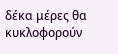δέκα μέρες θα κυκλοφορούν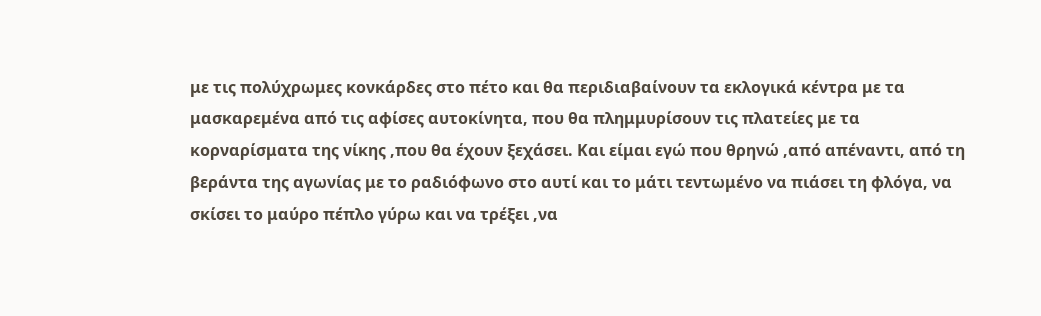με τις πολύχρωμες κονκάρδες στο πέτο και θα περιδιαβαίνουν τα εκλογικά κέντρα με τα μασκαρεμένα από τις αφίσες αυτοκίνητα, που θα πλημμυρίσουν τις πλατείες με τα κορναρίσματα της νίκης ,που θα έχουν ξεχάσει. Και είμαι εγώ που θρηνώ ,από απέναντι, από τη βεράντα της αγωνίας με το ραδιόφωνο στο αυτί και το μάτι τεντωμένο να πιάσει τη φλόγα, να σκίσει το μαύρο πέπλο γύρω και να τρέξει ,να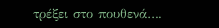τρέξει στο πουθενά….